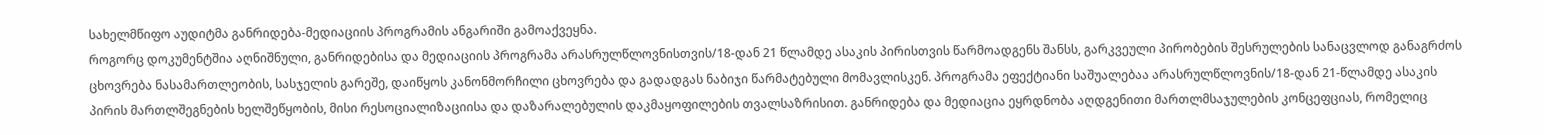სახელმწიფო აუდიტმა განრიდება-მედიაციის პროგრამის ანგარიში გამოაქვეყნა.
როგორც დოკუმენტშია აღნიშნული, განრიდებისა და მედიაციის პროგრამა არასრულწლოვნისთვის/18-დან 21 წლამდე ასაკის პირისთვის წარმოადგენს შანსს, გარკვეული პირობების შესრულების სანაცვლოდ განაგრძოს ცხოვრება ნასამართლეობის, სასჯელის გარეშე, დაიწყოს კანონმორჩილი ცხოვრება და გადადგას ნაბიჯი წარმატებული მომავლისკენ. პროგრამა ეფექტიანი საშუალებაა არასრულწლოვნის/18-დან 21-წლამდე ასაკის პირის მართლშეგნების ხელშეწყობის, მისი რესოციალიზაციისა და დაზარალებულის დაკმაყოფილების თვალსაზრისით. განრიდება და მედიაცია ეყრდნობა აღდგენითი მართლმსაჯულების კონცეფციას, რომელიც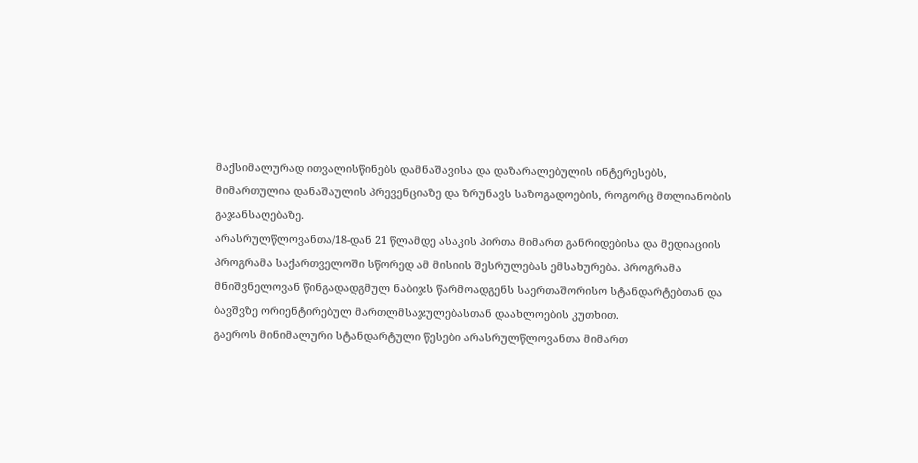მაქსიმალურად ითვალისწინებს დამნაშავისა და დაზარალებულის ინტერესებს, მიმართულია დანაშაულის პრევენციაზე და ზრუნავს საზოგადოების, როგორც მთლიანობის გაჯანსაღებაზე.
არასრულწლოვანთა/18-დან 21 წლამდე ასაკის პირთა მიმართ განრიდებისა და მედიაციის პროგრამა საქართველოში სწორედ ამ მისიის შესრულებას ემსახურება. პროგრამა მნიშვნელოვან წინგადადგმულ ნაბიჯს წარმოადგენს საერთაშორისო სტანდარტებთან და ბავშვზე ორიენტირებულ მართლმსაჯულებასთან დაახლოების კუთხით.
გაეროს მინიმალური სტანდარტული წესები არასრულწლოვანთა მიმართ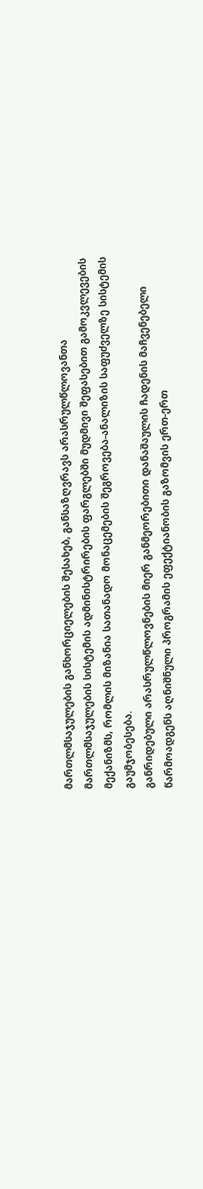მართლმსაჯულების განხორციელების შესახებ, განსაზღვრავს არასრულწლოვანთა მართლმსაჯულების სისტემის ადმინისტრირების ფარგლებში მუდმივი შეფასებით გამოკვლევების მექანიზმს, რომლის მიზანია სათანადო მონაცემების შეგროვება-ანალიზის საფუძველზე სისტემის გაუმჯობესება.
განრიდებული არასრულწლოვნების მიერ განმეორებითი დანაშაულის ჩადენის მაჩვენებელი წარმოადგენს აღნიშნული პროგრამის ეფექტიანობის გაზომვის ერთ-ერთ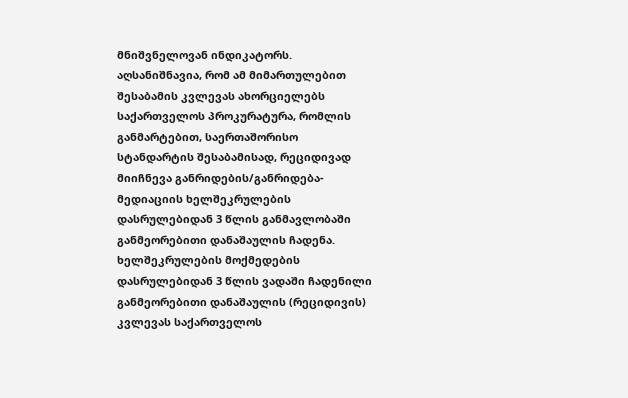მნიშვნელოვან ინდიკატორს.
აღსანიშნავია, რომ ამ მიმართულებით შესაბამის კვლევას ახორციელებს საქართველოს პროკურატურა, რომლის განმარტებით, საერთაშორისო სტანდარტის შესაბამისად, რეციდივად მიიჩნევა განრიდების/განრიდება-მედიაციის ხელშეკრულების დასრულებიდან 3 წლის განმავლობაში განმეორებითი დანაშაულის ჩადენა. ხელშეკრულების მოქმედების დასრულებიდან 3 წლის ვადაში ჩადენილი განმეორებითი დანაშაულის (რეციდივის) კვლევას საქართველოს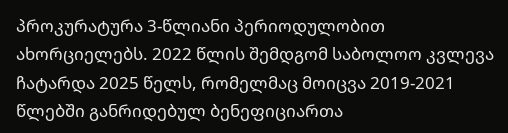პროკურატურა 3-წლიანი პერიოდულობით ახორციელებს. 2022 წლის შემდგომ საბოლოო კვლევა ჩატარდა 2025 წელს, რომელმაც მოიცვა 2019-2021 წლებში განრიდებულ ბენეფიციართა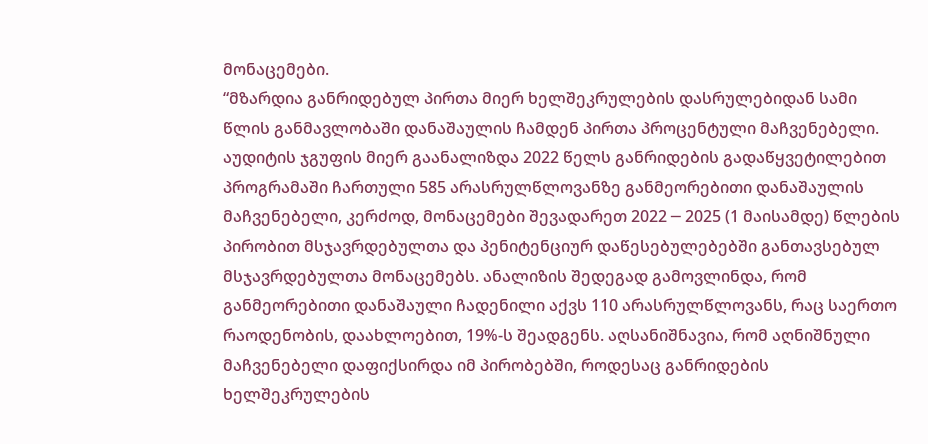მონაცემები.
“მზარდია განრიდებულ პირთა მიერ ხელშეკრულების დასრულებიდან სამი წლის განმავლობაში დანაშაულის ჩამდენ პირთა პროცენტული მაჩვენებელი.
აუდიტის ჯგუფის მიერ გაანალიზდა 2022 წელს განრიდების გადაწყვეტილებით პროგრამაში ჩართული 585 არასრულწლოვანზე განმეორებითი დანაშაულის მაჩვენებელი, კერძოდ, მონაცემები შევადარეთ 2022 ─ 2025 (1 მაისამდე) წლების პირობით მსჯავრდებულთა და პენიტენციურ დაწესებულებებში განთავსებულ მსჯავრდებულთა მონაცემებს. ანალიზის შედეგად გამოვლინდა, რომ განმეორებითი დანაშაული ჩადენილი აქვს 110 არასრულწლოვანს, რაც საერთო რაოდენობის, დაახლოებით, 19%-ს შეადგენს. აღსანიშნავია, რომ აღნიშნული მაჩვენებელი დაფიქსირდა იმ პირობებში, როდესაც განრიდების ხელშეკრულების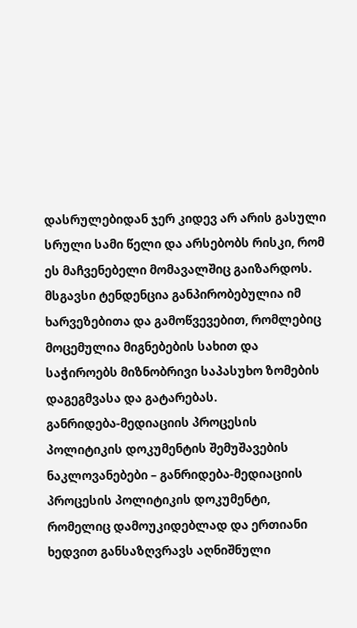დასრულებიდან ჯერ კიდევ არ არის გასული სრული სამი წელი და არსებობს რისკი, რომ ეს მაჩვენებელი მომავალშიც გაიზარდოს. მსგავსი ტენდენცია განპირობებულია იმ ხარვეზებითა და გამოწვევებით, რომლებიც მოცემულია მიგნებების სახით და საჭიროებს მიზნობრივი საპასუხო ზომების დაგეგმვასა და გატარებას.
განრიდება-მედიაციის პროცესის პოლიტიკის დოკუმენტის შემუშავების ნაკლოვანებები – განრიდება-მედიაციის პროცესის პოლიტიკის დოკუმენტი, რომელიც დამოუკიდებლად და ერთიანი ხედვით განსაზღვრავს აღნიშნული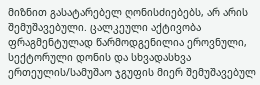მიზნით გასატარებელ ღონისძიებებს, არ არის შემუშავებული. ცალკეული აქტივობა ფრაგმენტულად წარმოდგენილია ეროვნული, სექტორული დონის და სხვადასხვა ერთეულის/სამუშაო ჯგუფის მიერ შემუშავებულ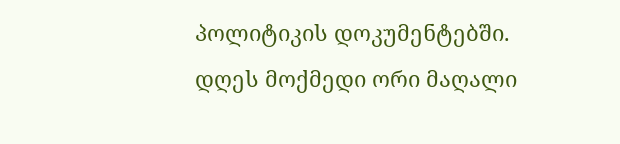პოლიტიკის დოკუმენტებში.
დღეს მოქმედი ორი მაღალი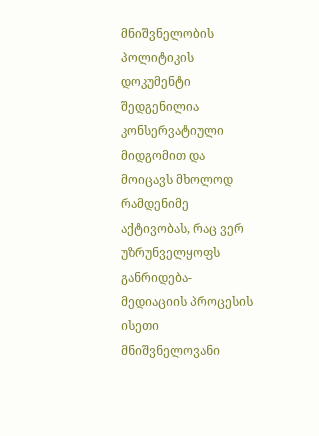მნიშვნელობის პოლიტიკის დოკუმენტი შედგენილია კონსერვატიული მიდგომით და მოიცავს მხოლოდ რამდენიმე აქტივობას, რაც ვერ უზრუნველყოფს განრიდება-მედიაციის პროცესის ისეთი მნიშვნელოვანი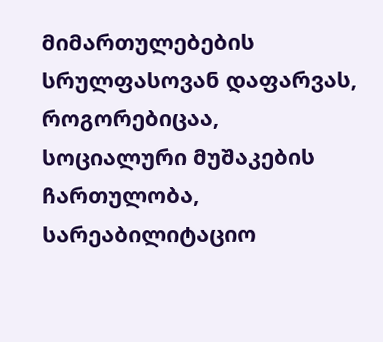მიმართულებების სრულფასოვან დაფარვას, როგორებიცაა, სოციალური მუშაკების ჩართულობა, სარეაბილიტაციო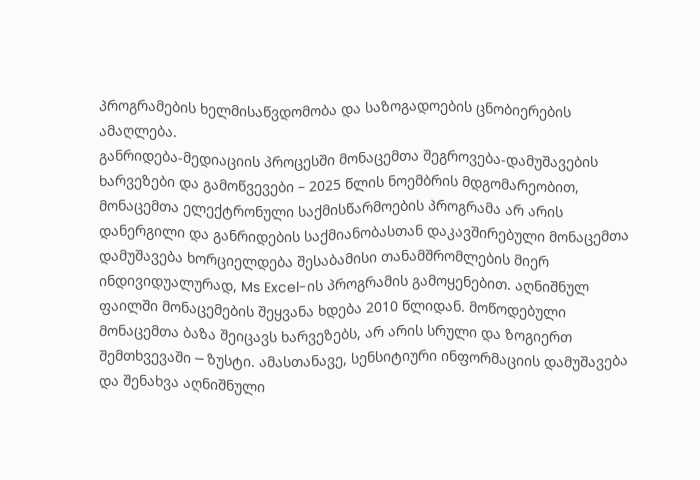პროგრამების ხელმისაწვდომობა და საზოგადოების ცნობიერების ამაღლება.
განრიდება-მედიაციის პროცესში მონაცემთა შეგროვება-დამუშავების ხარვეზები და გამოწვევები – 2025 წლის ნოემბრის მდგომარეობით, მონაცემთა ელექტრონული საქმისწარმოების პროგრამა არ არის დანერგილი და განრიდების საქმიანობასთან დაკავშირებული მონაცემთა დამუშავება ხორციელდება შესაბამისი თანამშრომლების მიერ ინდივიდუალურად, Ms Excel-ის პროგრამის გამოყენებით. აღნიშნულ ფაილში მონაცემების შეყვანა ხდება 2010 წლიდან. მოწოდებული მონაცემთა ბაზა შეიცავს ხარვეზებს, არ არის სრული და ზოგიერთ შემთხვევაში ─ ზუსტი. ამასთანავე, სენსიტიური ინფორმაციის დამუშავება და შენახვა აღნიშნული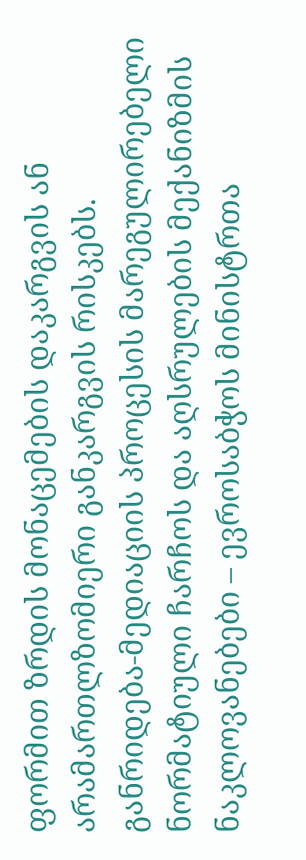ფორმით ზრდის მონაცემების დაკარგვის ან არამართლზომიერი განკარგვის რისკებს.
განრიდება-მედიაციის პროცესის მარეგულირებელი ნორმატიული ჩარჩოს და აღსრულების მექანიზმის ნაკლოვანებები – ევროსაბჭოს მინისტრთა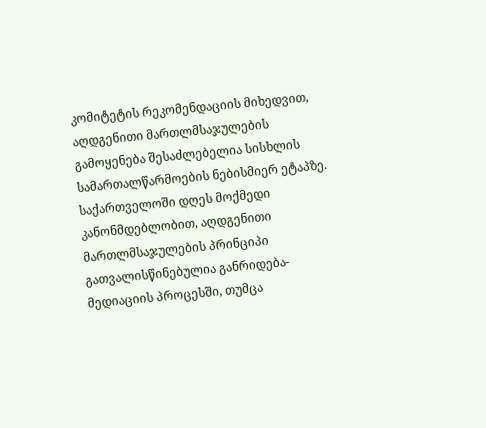კომიტეტის რეკომენდაციის მიხედვით, აღდგენითი მართლმსაჯულების გამოყენება შესაძლებელია სისხლის სამართალწარმოების ნებისმიერ ეტაპზე. საქართველოში დღეს მოქმედი კანონმდებლობით, აღდგენითი მართლმსაჯულების პრინციპი გათვალისწინებულია განრიდება-მედიაციის პროცესში, თუმცა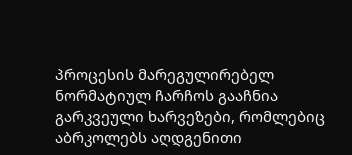პროცესის მარეგულირებელ ნორმატიულ ჩარჩოს გააჩნია გარკვეული ხარვეზები, რომლებიც აბრკოლებს აღდგენითი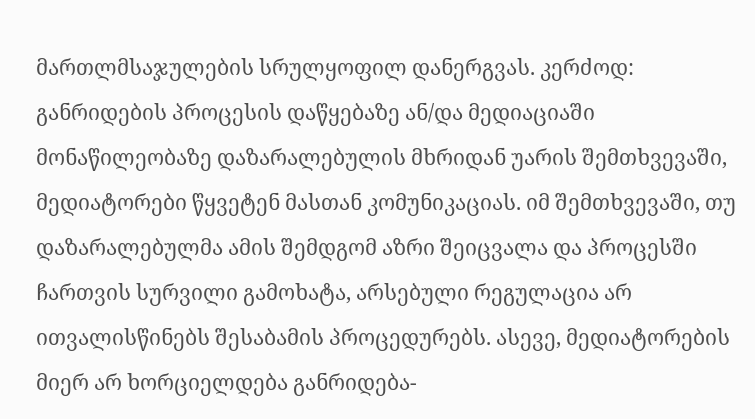მართლმსაჯულების სრულყოფილ დანერგვას. კერძოდ: განრიდების პროცესის დაწყებაზე ან/და მედიაციაში მონაწილეობაზე დაზარალებულის მხრიდან უარის შემთხვევაში, მედიატორები წყვეტენ მასთან კომუნიკაციას. იმ შემთხვევაში, თუ დაზარალებულმა ამის შემდგომ აზრი შეიცვალა და პროცესში ჩართვის სურვილი გამოხატა, არსებული რეგულაცია არ ითვალისწინებს შესაბამის პროცედურებს. ასევე, მედიატორების მიერ არ ხორციელდება განრიდება-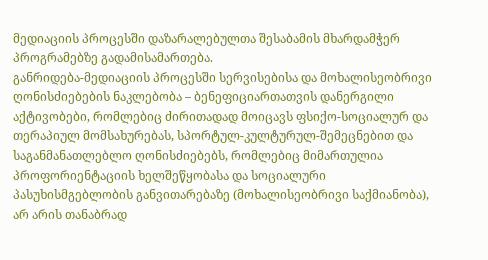მედიაციის პროცესში დაზარალებულთა შესაბამის მხარდამჭერ პროგრამებზე გადამისამართება.
განრიდება-მედიაციის პროცესში სერვისებისა და მოხალისეობრივი ღონისძიებების ნაკლებობა – ბენეფიციართათვის დანერგილი აქტივობები, რომლებიც ძირითადად მოიცავს ფსიქო-სოციალურ და თერაპიულ მომსახურებას, სპორტულ-კულტურულ-შემეცნებით და საგანმანათლებლო ღონისძიებებს, რომლებიც მიმართულია პროფორიენტაციის ხელშეწყობასა და სოციალური პასუხისმგებლობის განვითარებაზე (მოხალისეობრივი საქმიანობა), არ არის თანაბრად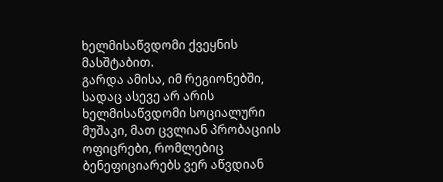ხელმისაწვდომი ქვეყნის მასშტაბით.
გარდა ამისა, იმ რეგიონებში, სადაც ასევე არ არის ხელმისაწვდომი სოციალური მუშაკი, მათ ცვლიან პრობაციის ოფიცრები, რომლებიც ბენეფიციარებს ვერ აწვდიან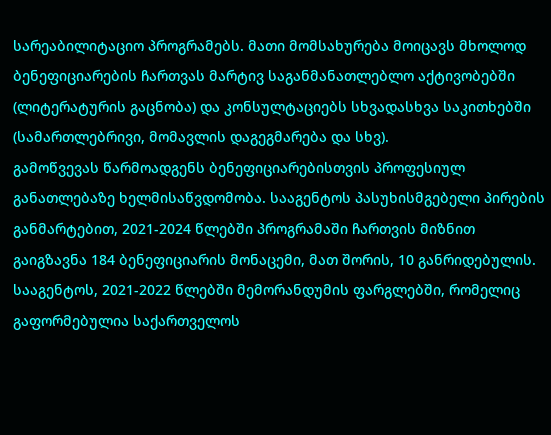სარეაბილიტაციო პროგრამებს. მათი მომსახურება მოიცავს მხოლოდ ბენეფიციარების ჩართვას მარტივ საგანმანათლებლო აქტივობებში (ლიტერატურის გაცნობა) და კონსულტაციებს სხვადასხვა საკითხებში (სამართლებრივი, მომავლის დაგეგმარება და სხვ).
გამოწვევას წარმოადგენს ბენეფიციარებისთვის პროფესიულ განათლებაზე ხელმისაწვდომობა. სააგენტოს პასუხისმგებელი პირების განმარტებით, 2021-2024 წლებში პროგრამაში ჩართვის მიზნით გაიგზავნა 184 ბენეფიციარის მონაცემი, მათ შორის, 10 განრიდებულის. სააგენტოს, 2021-2022 წლებში მემორანდუმის ფარგლებში, რომელიც გაფორმებულია საქართველოს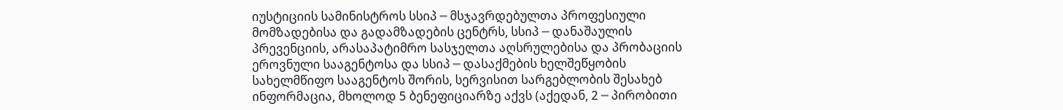იუსტიციის სამინისტროს სსიპ ─ მსჯავრდებულთა პროფესიული მომზადებისა და გადამზადების ცენტრს, სსიპ ─ დანაშაულის პრევენციის, არასაპატიმრო სასჯელთა აღსრულებისა და პრობაციის ეროვნული სააგენტოსა და სსიპ ─ დასაქმების ხელშეწყობის სახელმწიფო სააგენტოს შორის, სერვისით სარგებლობის შესახებ ინფორმაცია, მხოლოდ 5 ბენეფიციარზე აქვს (აქედან, 2 ─ პირობითი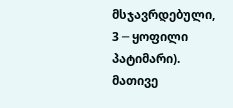მსჯავრდებული, 3 ─ ყოფილი პატიმარი).
მათივე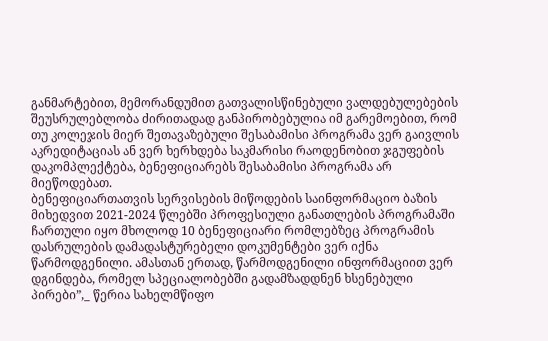განმარტებით, მემორანდუმით გათვალისწინებული ვალდებულებების შეუსრულებლობა ძირითადად განპირობებულია იმ გარემოებით, რომ თუ კოლეჯის მიერ შეთავაზებული შესაბამისი პროგრამა ვერ გაივლის აკრედიტაციას ან ვერ ხერხდება საკმარისი რაოდენობით ჯგუფების დაკომპლექტება, ბენეფიციარებს შესაბამისი პროგრამა არ მიეწოდებათ.
ბენეფიციართათვის სერვისების მიწოდების საინფორმაციო ბაზის მიხედვით 2021-2024 წლებში პროფესიული განათლების პროგრამაში ჩართული იყო მხოლოდ 10 ბენეფიციარი რომლებზეც პროგრამის დასრულების დამადასტურებელი დოკუმენტები ვერ იქნა წარმოდგენილი. ამასთან ერთად, წარმოდგენილი ინფორმაციით ვერ დგინდება, რომელ სპეციალობებში გადამზადდნენ ხსენებული პირები”,_ წერია სახელმწიფო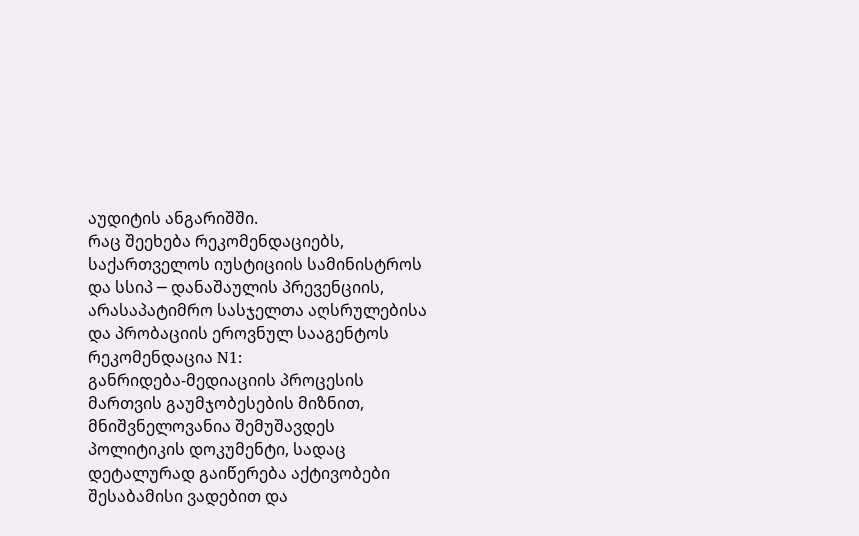აუდიტის ანგარიშში.
რაც შეეხება რეკომენდაციებს,
საქართველოს იუსტიციის სამინისტროს და სსიპ ─ დანაშაულის პრევენციის, არასაპატიმრო სასჯელთა აღსრულებისა და პრობაციის ეროვნულ სააგენტოს
რეკომენდაცია N1:
განრიდება-მედიაციის პროცესის მართვის გაუმჯობესების მიზნით, მნიშვნელოვანია შემუშავდეს პოლიტიკის დოკუმენტი, სადაც დეტალურად გაიწერება აქტივობები შესაბამისი ვადებით და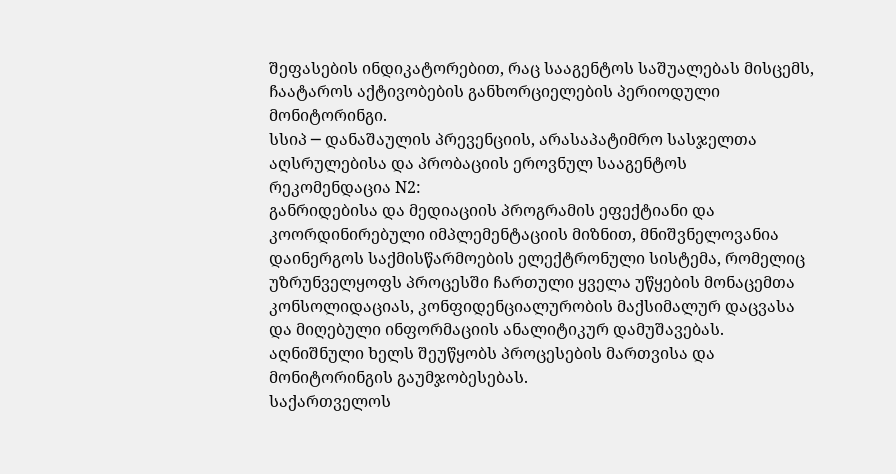შეფასების ინდიკატორებით, რაც სააგენტოს საშუალებას მისცემს, ჩაატაროს აქტივობების განხორციელების პერიოდული მონიტორინგი.
სსიპ ─ დანაშაულის პრევენციის, არასაპატიმრო სასჯელთა აღსრულებისა და პრობაციის ეროვნულ სააგენტოს
რეკომენდაცია N2:
განრიდებისა და მედიაციის პროგრამის ეფექტიანი და კოორდინირებული იმპლემენტაციის მიზნით, მნიშვნელოვანია დაინერგოს საქმისწარმოების ელექტრონული სისტემა, რომელიც უზრუნველყოფს პროცესში ჩართული ყველა უწყების მონაცემთა კონსოლიდაციას, კონფიდენციალურობის მაქსიმალურ დაცვასა და მიღებული ინფორმაციის ანალიტიკურ დამუშავებას. აღნიშნული ხელს შეუწყობს პროცესების მართვისა და მონიტორინგის გაუმჯობესებას.
საქართველოს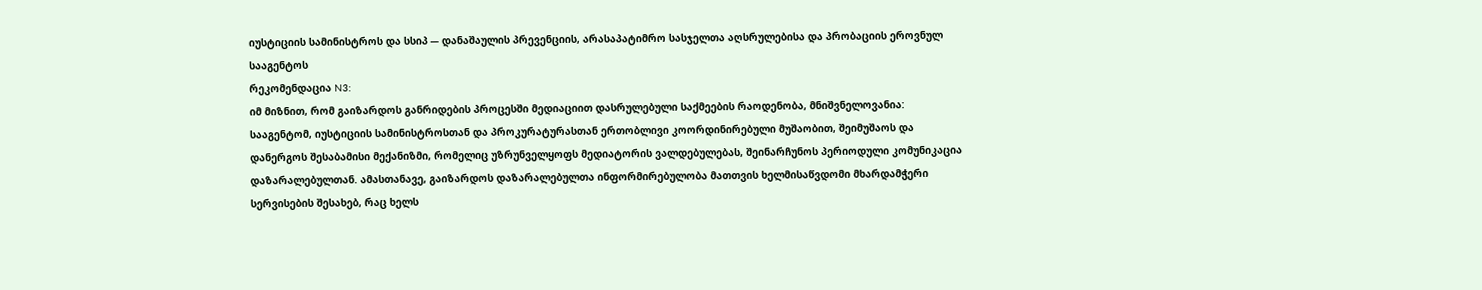იუსტიციის სამინისტროს და სსიპ ─ დანაშაულის პრევენციის, არასაპატიმრო სასჯელთა აღსრულებისა და პრობაციის ეროვნულ სააგენტოს
რეკომენდაცია N3:
იმ მიზნით, რომ გაიზარდოს განრიდების პროცესში მედიაციით დასრულებული საქმეების რაოდენობა, მნიშვნელოვანია: სააგენტომ, იუსტიციის სამინისტროსთან და პროკურატურასთან ერთობლივი კოორდინირებული მუშაობით, შეიმუშაოს და დანერგოს შესაბამისი მექანიზმი, რომელიც უზრუნველყოფს მედიატორის ვალდებულებას, შეინარჩუნოს პერიოდული კომუნიკაცია დაზარალებულთან. ამასთანავე, გაიზარდოს დაზარალებულთა ინფორმირებულობა მათთვის ხელმისაწვდომი მხარდამჭერი სერვისების შესახებ, რაც ხელს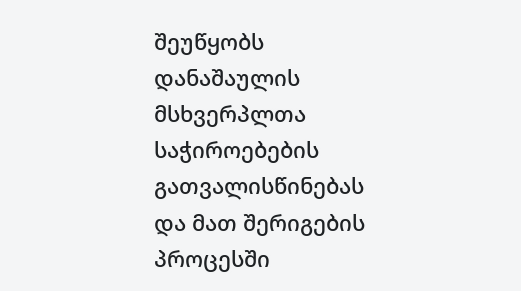შეუწყობს დანაშაულის მსხვერპლთა საჭიროებების გათვალისწინებას და მათ შერიგების პროცესში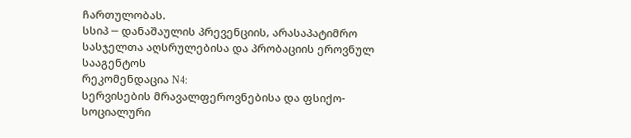ჩართულობას.
სსიპ ─ დანაშაულის პრევენციის, არასაპატიმრო სასჯელთა აღსრულებისა და პრობაციის ეროვნულ სააგენტოს
რეკომენდაცია N4:
სერვისების მრავალფეროვნებისა და ფსიქო-სოციალური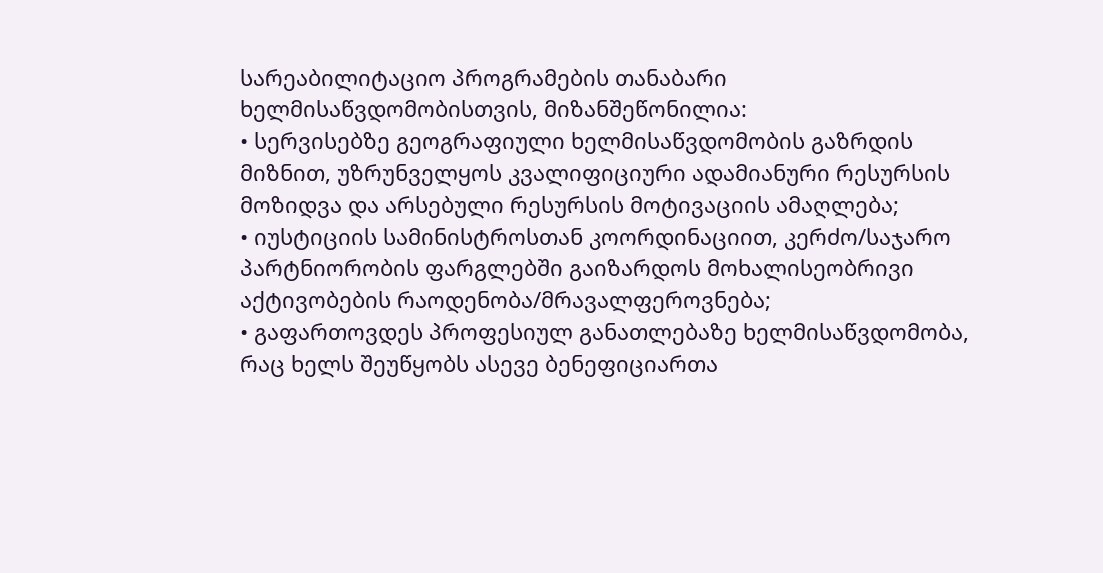სარეაბილიტაციო პროგრამების თანაბარი ხელმისაწვდომობისთვის, მიზანშეწონილია:
• სერვისებზე გეოგრაფიული ხელმისაწვდომობის გაზრდის მიზნით, უზრუნველყოს კვალიფიციური ადამიანური რესურსის მოზიდვა და არსებული რესურსის მოტივაციის ამაღლება;
• იუსტიციის სამინისტროსთან კოორდინაციით, კერძო/საჯარო პარტნიორობის ფარგლებში გაიზარდოს მოხალისეობრივი აქტივობების რაოდენობა/მრავალფეროვნება;
• გაფართოვდეს პროფესიულ განათლებაზე ხელმისაწვდომობა, რაც ხელს შეუწყობს ასევე ბენეფიციართა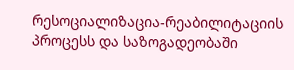რესოციალიზაცია-რეაბილიტაციის პროცესს და საზოგადეობაში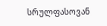სრულფასოვან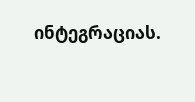ინტეგრაციას.